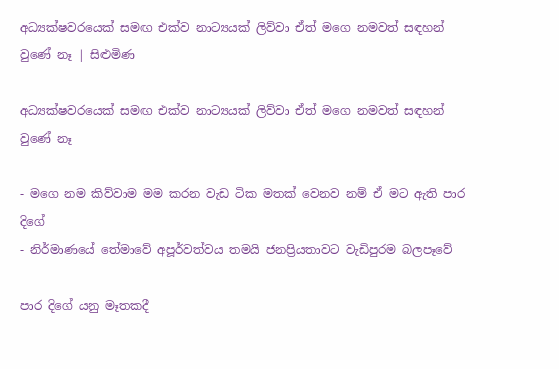අධ්‍යක්ෂවරයෙක් සමඟ එක්ව නාට්‍යයක් ලිව්වා ඒත් මගෙ නමවත් සඳහන් වුණේ නෑ | සිළුමිණ

අධ්‍යක්ෂවරයෙක් සමඟ එක්ව නාට්‍යයක් ලිව්වා ඒත් මගෙ නමවත් සඳහන් වුණේ නෑ

- මගෙ නම කිව්වාම මම කරන වැඩ ටික මතක් වෙනව නම් ඒ මට ඇති පාර දිගේ
- නිර්මාණයේ තේමාවේ අපූර්වත්වය තමයි ජනප්‍රියතාවට වැඩිපුරම බලපෑවේ

පාර දිගේ යනු මෑතකදී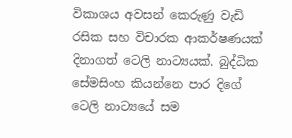විකාශය අවසන් කෙරුණු වැඩි රසික සහ විචාරක ආකර්ෂණයක් දිනාගත් ටෙලි නාට්‍යයක්. බුද්ධික සේමසිංහ කියන්නෙ පාර දිගේ ටෙලි නාට්‍යයේ සම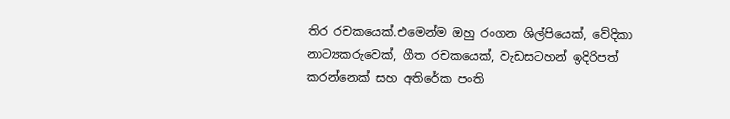තිර රචකයෙක්.එමෙන්ම ඔහු රංගන ශිල්පියෙක්, වේදිකා නාට්‍යකරුවෙක්, ගීත රචකයෙක්, වැඩසටහන් ඉදිරිපත් කරන්නෙක් සහ අතිරේක පංති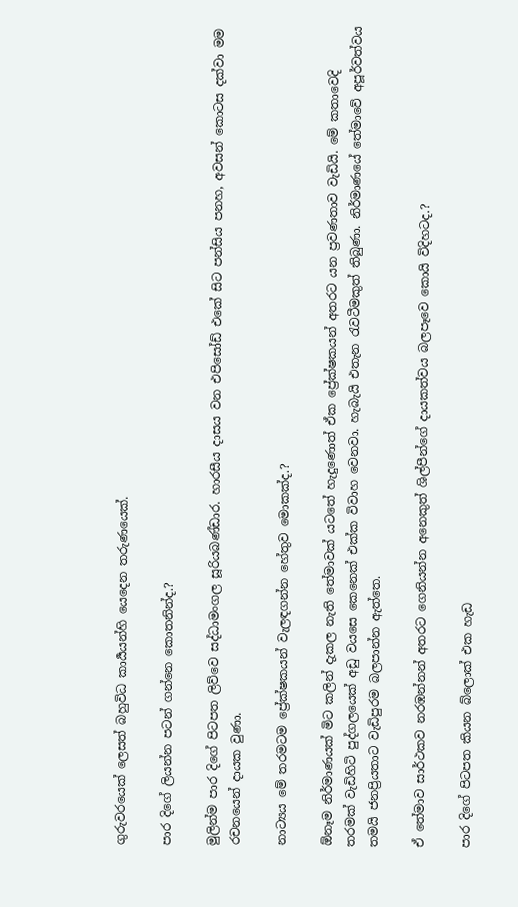ගුරුවරයෙක් ලෙසත් බහුවිධ කාර්‍යයන්හි යෙදෙන තරුණයෙක්.

පාර දිගේ ලියන්න පටන් ගන්නෙ කොතනින්ද.?

මුලින්ම පාර දිගේ පිටපත ලිව්වෙ සද්ධාමංගල සූරියබණ්ඩාර. හාරසීය දාසය වන එපිසෝඩ් එකේ සිට පන්සිය පනහ, අවසන් කොටස දක්වා මම රචනයෙන් දායක වුණා.

නාට්‍යය මේ තරමටම ප්‍රේක්ෂකයන් වැලඳගන්න හේතුව මොකක්ද.?

ඕනෑම නිර්මාණයක් මිට කලින් දැකල නැති තේමාවක් යටතේ හැදුණොත් ඒක ප්‍රේක්ෂකයන් අතරට යන ප්‍රවණතාව වැඩියි. මේ කතාවෙදි තරමක් වැඩිහිටි පුද්ගලයෙක් අඩු වයසෙ කෙනෙක් එක්ක විවාහ වෙනවා. හැබැයි එතැන රැවටීමකුත් තිබුණා. නිර්මාණයේ තේමාවේ අපූර්වත්වය තමයි ජනප්‍රියතාට වැඩිපුරම බලපාන්න ඇත්තෙ.

ඒ තේමාව සාර්ථකව නරඹන්නන් අතරට ගෙනියන්න අනෙකුත් ශිල්පීන්ගේ දායකත්වය බලපෑවෙ කොයි විදිහටද.?

පාර දිගේ පිටපත කියන බ්ලොක් එක හැඩ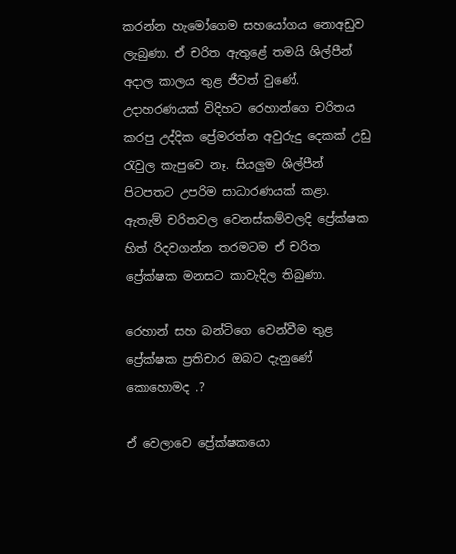කරන්න හැමෝගෙම සහයෝගය නොඅඩුව ලැබුණා. ඒ චරිත ඇතුළේ තමයි ශිල්පීන් අදාල කාලය තුළ ජීවත් වුණේ. උදාහරණයක් විදිහට රෙහාන්ගෙ චරිතය කරපු උද්දික ප්‍රේමරත්න අවුරුදු දෙකක් උඩු රැවුල කැපුවෙ නෑ. සියලුම ශිල්පීන් පිටපතට උපරිම සාධාරණයක් කළා. ඇතැම් චරිතවල වෙනස්කම්වලදි ප්‍රේක්ෂක හිත් රිදවගන්න තරමටම ඒ චරිත ප්‍රේක්ෂක මනසට කාවැදිල තිබුණා.

රෙහාන් සහ බන්ටිගෙ වෙන්වීම තුළ ප්‍රේක්ෂක ප්‍රතිචාර ඔබට දැනුණේ කොහොමද .?

ඒ වෙලාවෙ ප්‍රේක්ෂකයො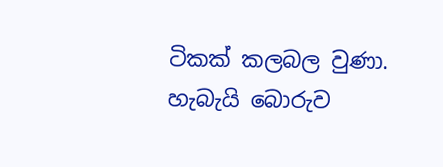ටිකක් කලබල වුණා. හැබැයි බොරුව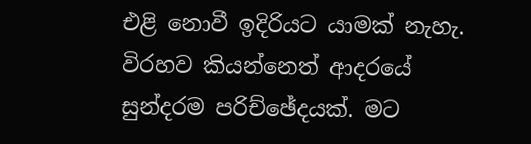එළි නොවී ඉදිරියට යාමක් නැහැ. විරහව කියන්නෙත් ආදරයේ සුන්දරම පරිච්ඡේදයක්. මට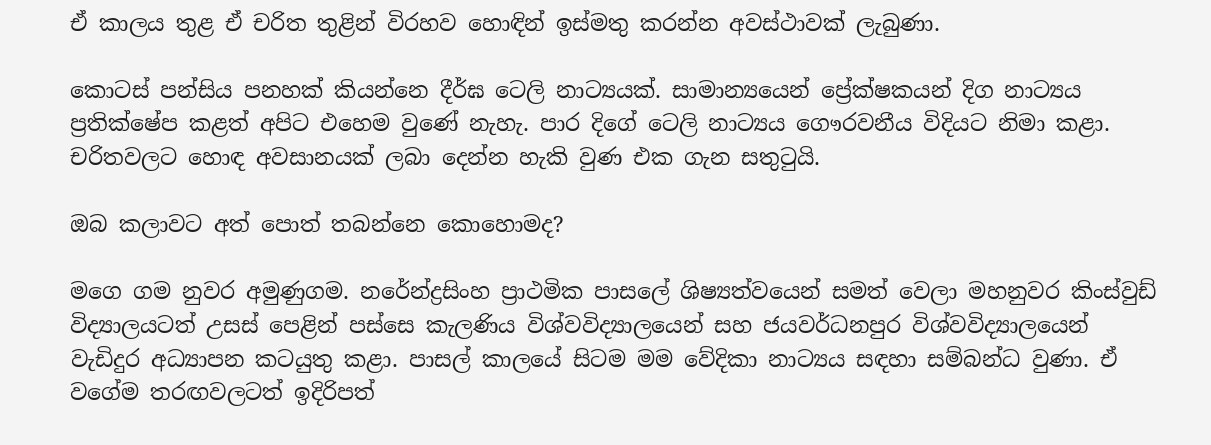ඒ කාලය තුළ ඒ චරිත තුළින් විරහව හොඳින් ඉස්මතු කරන්න අවස්ථාවක් ලැබුණා.

කොටස් පන්සිය පනහක් කියන්නෙ දීර්ඝ ටෙලි නාට්‍යයක්. සාමාන්‍යයෙන් ප්‍රේක්ෂකයන් දිග නාට්‍යය ප්‍රතික්ෂේප කළත් අපිට එහෙම වුණේ නැහැ. පාර දිගේ ටෙලි නාට්‍යය ගෞරවනීය විදියට නිමා කළා. චරිතවලට හොඳ අවසානයක් ලබා දෙන්න හැකි වුණ එක ගැන සතුටුයි.

ඔබ කලාවට අත් පොත් තබන්නෙ කොහොමද?

මගෙ ගම නුවර අමුණුගම. නරේන්ද්‍රසිංහ ප්‍රාථමික පාසලේ ශිෂ්‍යත්වයෙන් සමත් වෙලා මහනුවර කිංස්වුඩ් විද්‍යාලයටත් උසස් පෙළින් පස්සෙ කැලණිය විශ්වවිද්‍යාලයෙන් සහ ජයවර්ධනපුර විශ්වවිද්‍යාලයෙන් වැඩිදුර අධ්‍යාපන කටයුතු කළා. පාසල් කාලයේ සිටම මම වේදිකා නාට්‍යය සඳහා සම්බන්ධ වුණා. ඒ වගේම තරඟවලටත් ඉදිරිපත්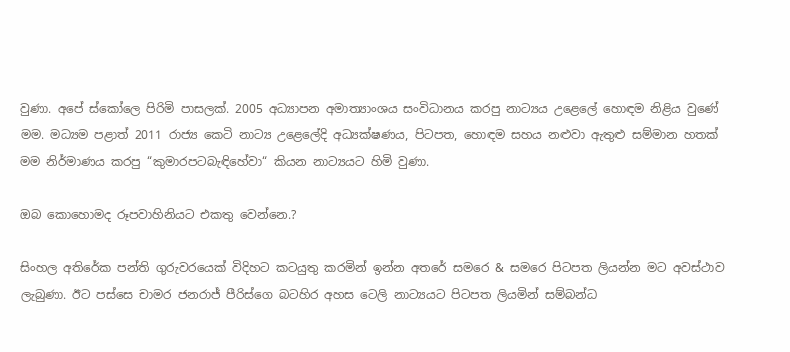වුණා. අපේ ස්කෝලෙ පිරිමි පාසලක්. 2005 අධ්‍යාපන අමාත්‍යාංශය සංවිධානය කරපු නාට්‍යය උළෙලේ හොඳම නිළිය වුණේ මම. මධ්‍යම පළාත් 2011 රාජ්‍ය කෙටි නාට්‍ය උළෙලේදි අධ්‍යක්ෂණය, පිටපත, හොඳම සහය නළුවා ඇතුළු සම්මාන හතක් මම නිර්මාණය කරපු “කුමාරපටබැඳිහේවා“ කියන නාට්‍යයට හිමි වුණා.

ඔබ කොහොමද රූපවාහිනියට එකතු වෙන්නෙ.?

සිංහල අතිරේක පන්ති ගුරුවරයෙක් විදිහට කටයුතු කරමින් ඉන්න අතරේ සමරෙ & සමරෙ පිටපත ලියන්න මට අවස්ථාව ලැබුණා. ඊට පස්සෙ චාමර ජනරාජ් පීරිස්ගෙ බටහිර අහස ටෙලි නාට්‍යයට පිටපත ලියමින් සම්බන්ධ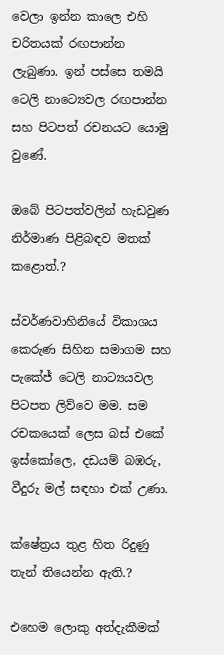වෙලා ඉන්න කාලෙ එහි චරිතයක් රඟපාන්න ලැබුණා. ඉන් පස්සෙ තමයි ටෙලි නාට්‍යෙවල රඟපාන්න සහ පිටපත් රචනයට යොමු වුණේ.

ඔබේ පිටපත්වලින් හැඩවුණ නිර්මාණ පිළිබඳව මතක් කළොත්.?

ස්වර්ණවාහිනියේ විකාශය කෙරුණ සිහින සමාගම සහ පැකේජ් ටෙලි නාට්‍යයවල පිටපත ලිව්වෙ මම. සම රචකයෙක් ලෙස බස් එකේ ඉස්කෝලෙ, දඩයම් බඹරු, වීදුරු මල් සඳහා එක් උණා.

ක්ෂේත්‍රය තුළ හිත රිදුණු තැන් තියෙන්න ඇති.?

එහෙම ලොකු අත්දැකීමක්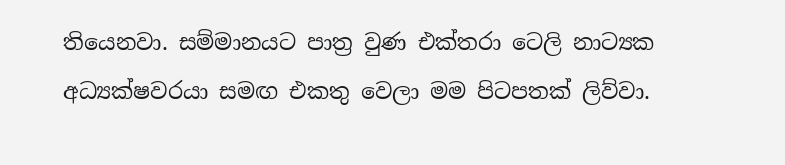තියෙනවා. සම්මානයට පාත්‍ර වුණ එක්තරා ටෙලි නාට්‍යක අධ්‍යක්ෂවරයා සමඟ එකතු වෙලා මම පිටපතක් ලිව්වා.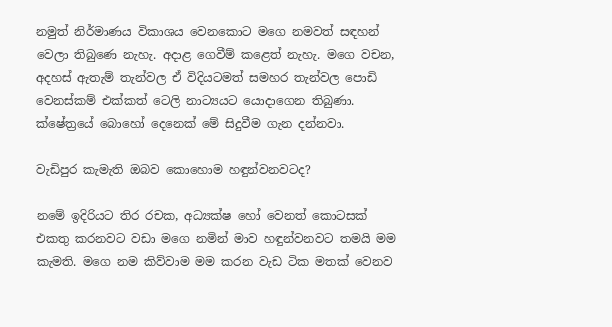නමුත් නිර්මාණය විකාශය වෙනකොට මගෙ නමවත් සඳහන් වෙලා තිබුණෙ නැහැ. අදාළ ගෙවීම් කළෙත් නැහැ. මගෙ වචන, අදහස් ඇතැම් තැන්වල ඒ විදියටමත් සමහර තැන්වල පොඩි වෙනස්කම් එක්කත් ටෙලි නාට්‍යයට යොදාගෙන තිබුණා. ක්ෂේත්‍රයේ බොහෝ දෙනෙක් මේ සිදුවීම ගැන දන්නවා.

වැඩිපුර කැමැති ඔබව කොහොම හඳුන්වනවටද?

නමේ ඉදිරියට තිර රචක, අධ්‍යක්ෂ හෝ වෙනත් කොටසක් එකතු කරනවට වඩා මගෙ නමින් මාව හඳුන්වනවට තමයි මම කැමති. මගෙ නම කිව්වාම මම කරන වැඩ ටික මතක් වෙනව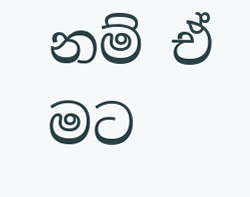නම් ඒ මට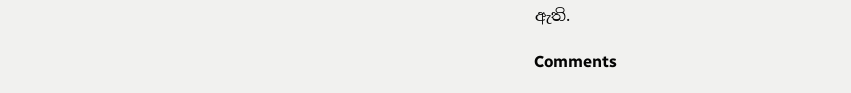ඇති.

Comments